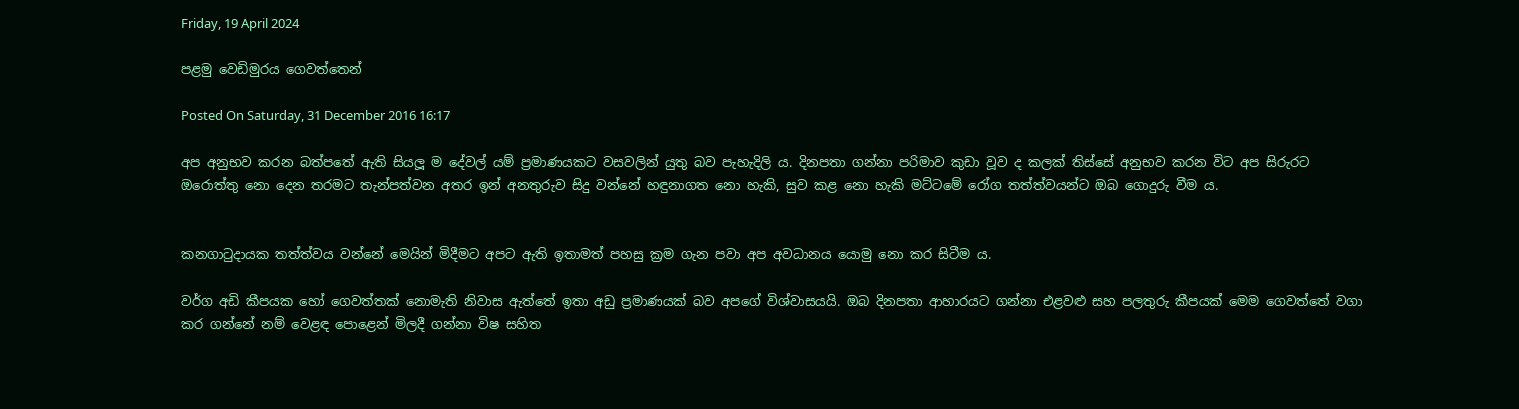Friday, 19 April 2024

පළමු වෙඩිමුරය ගෙවත්තෙන්

Posted On Saturday, 31 December 2016 16:17

අප අනුභව කරන බත්පතේ ඇති සියලූ ම දේවල් යම් ප්‍රමාණයකට වසවලින් යුතු බව පැහැදිලි ය. දිනපතා ගන්නා පරිමාව කුඩා වූව ද කලක් තිස්සේ අනුභව කරන විට අප සිරුරට ඔරොත්තු නො දෙන තරමට තැන්පත්වන අතර ඉන් අනතුරුව සිදු වන්නේ හඳුනාගත නො හැකි, සුව කළ නො හැකි මට්ටමේ රෝග තත්ත්වයන්ට ඔබ ගොදුරු වීම ය.


කනගාටුදායක තත්ත්වය වන්නේ මෙයින් මිදීමට අපට ඇති ඉතාමත් පහසු ක්‍රම ගැන පවා අප අවධානය යොමු නො කර සිටීම ය.

වර්ග අඩි කීපයක හෝ ගෙවත්තක් නොමැති නිවාස ඇත්තේ ඉතා අඩු ප්‍රමාණයක් බව අපගේ විශ්වාසයයි. ඔබ දිනපතා ආහාරයට ගන්නා එළවළු සහ පලතුරු කීපයක් මෙම ගෙවත්තේ වගා කර ගන්නේ නම් වෙළඳ පොළෙන් මිලදී ගන්නා විෂ සහිත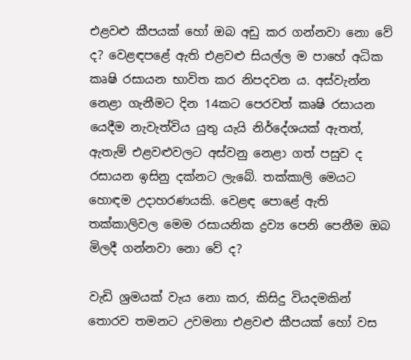එළවළු කීපයක් හෝ ඔබ අඩු කර ගන්නවා නො වේ ද? වෙළඳපළේ ඇති එළවළු සියල්ල ම පාහේ අධික කෘෂි රසායන භාවිත කර නිපදවන ය. අස්වැන්න නෙළා ගැනීමට දින 14කට පෙරවත් කෘෂි රසායන යෙදීම නැවැත්විය යුතු යැයි නිර්දේශයක් ඇතත්, ඇතැම් එළවළුවලට අස්වනු නෙළා ගත් පසුව ද රසායන ඉසිනු දක්නට ලැබේ. තක්කාලි මෙයට හොඳම උදාහරණයකි. වෙළඳ පොළේ ඇති තක්කාලිවල මෙම රසායනික ද්‍රව්‍ය පෙනි පෙනීම ඔබ මිලදී ගන්නවා නො වේ ද?

වැඩි ශ්‍රමයක් වැය නො කර, කිසිදු වියදමකින් තොරව තමනට උවමනා එළවළු කීපයක් හෝ වස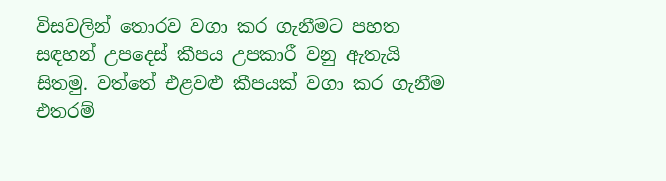විසවලින් තොරව වගා කර ගැනීමට පහත සඳහන් උපදෙස් කීපය උපකාරී වනු ඇතැයි සිතමු. වත්තේ එළවළු කීපයක් වගා කර ගැනීම එතරම්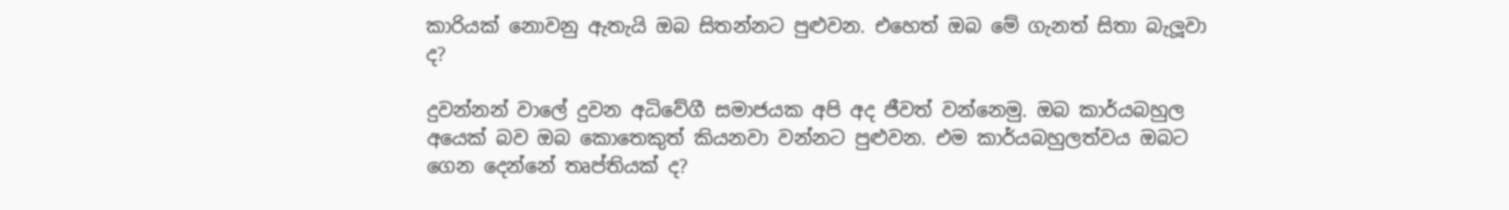කාරියක් නොවනු ඇතැයි ඔබ සිතන්නට පුළුවන. එහෙත් ඔබ මේ ගැනත් සිතා බැලූවා ද?

දුවන්නන් වාලේ දුවන අධිවේගී සමාජයක අපි අද ජීවත් වන්නෙමු. ඔබ කාර්යබහුල අයෙක් බව ඔබ කොතෙකුත් කියනවා වන්නට පුළුවන. එම කාර්යබහුලත්වය ඔබට ගෙන දෙන්නේ තෘප්තියක් ද?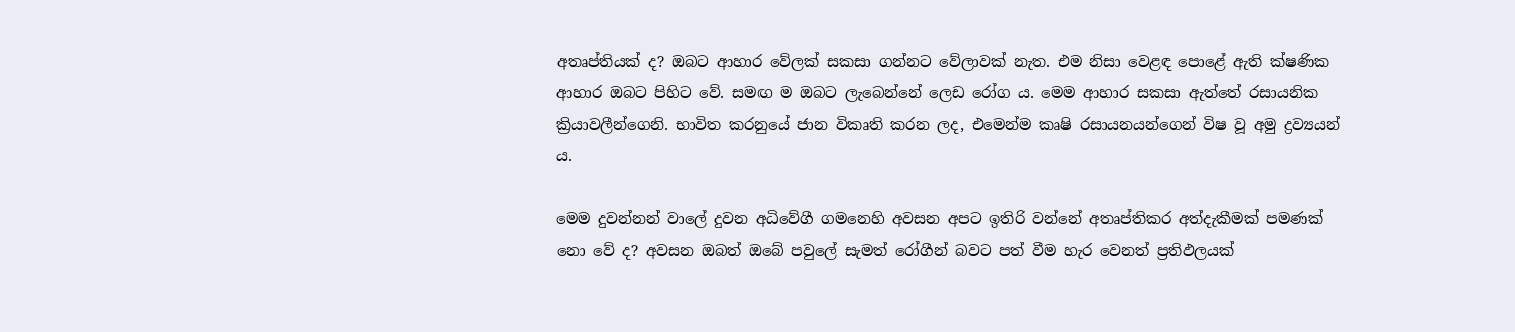අතෘප්තියක් ද? ඔබට ආහාර වේලක් සකසා ගන්නට වේලාවක් නැත. එම නිසා වෙළඳ පොළේ ඇති ක්ෂණික ආහාර ඔබට පිහිට වේ. සමඟ ම ඔබට ලැබෙන්නේ ලෙඩ රෝග ය. මෙම ආහාර සකසා ඇත්තේ රසායනික ක්‍රියාවලීන්ගෙනි. භාවිත කරනුයේ ජාන විකෘති කරන ලද, එමෙන්ම කෘෂි රසායනයන්ගෙන් විෂ වූ අමු ද්‍රව්‍යයන් ය.

මෙම දුවන්නන් වාලේ දුවන අධිවේගී ගමනෙහි අවසන අපට ඉතිරි වන්නේ අතෘප්තිකර අත්දැකීමක් පමණක් නො වේ ද? අවසන ඔබත් ඔබේ පවුලේ සැමත් රෝගීන් බවට පත් වීම හැර වෙනත් ප්‍රතිඵලයක්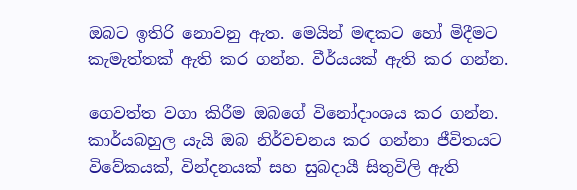ඔබට ඉතිරි නොවනු ඇත. මෙයින් මඳකට හෝ මිදීමට කැමැත්තක් ඇති කර ගන්න. වීර්යයක් ඇති කර ගන්න.

ගෙවත්ත වගා කිරීම ඔබගේ විනෝදාංශය කර ගන්න. කාර්යබහුල යැයි ඔබ නිර්වචනය කර ගන්නා ජීවිතයට විවේකයක්, වින්දනයක් සහ සුබදායී සිතුවිලි ඇති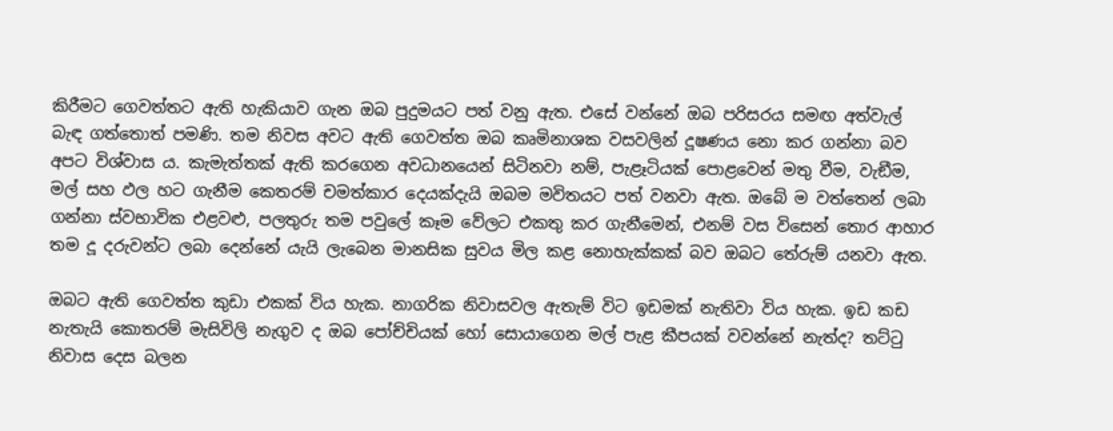කිරීමට ගෙවත්තට ඇති හැකියාව ගැන ඔබ පුදුමයට පත් වනු ඇත. එසේ වන්නේ ඔබ පරිසරය සමඟ අත්වැල් බැඳ ගත්තොත් පමණි. තම නිවස අවට ඇති ගෙවත්ත ඔබ කෘමිනාශක වසවලින් දූෂණය නො කර ගන්නා බව අපට විශ්වාස ය. කැමැත්තක් ඇති කරගෙන අවධානයෙන් සිටිනවා නම්, පැළෑටියක් පොළවෙන් මතු වීම, වැඞීම, මල් සහ ඵල හට ගැනීම කෙතරම් චමත්කාර දෙයක්දැයි ඔබම මවිතයට පත් වනවා ඇත. ඔබේ ම වත්තෙන් ලබා ගන්නා ස්වභාවික එළවළු, පලතුරු තම පවුලේ කෑම වේලට එකතු කර ගැනීමෙන්, එනම් වස විසෙන් තොර ආහාර තම දූ දරුවන්ට ලබා දෙන්නේ යැයි ලැබෙන මානසික සුවය මිල කළ නොහැක්කක් බව ඔබට තේරුම් යනවා ඇත.

ඔබට ඇති ගෙවත්ත කුඩා එකක් විය හැක. නාගරික නිවාසවල ඇතැම් විට ඉඩමක් නැතිවා විය හැක. ඉඩ කඩ නැතැයි කොතරම් මැසිවිලි නැගුව ද ඔබ පෝච්චියක් හෝ සොයාගෙන මල් පැළ කීපයක් වවන්නේ නැත්ද? තට්ටු නිවාස දෙස බලන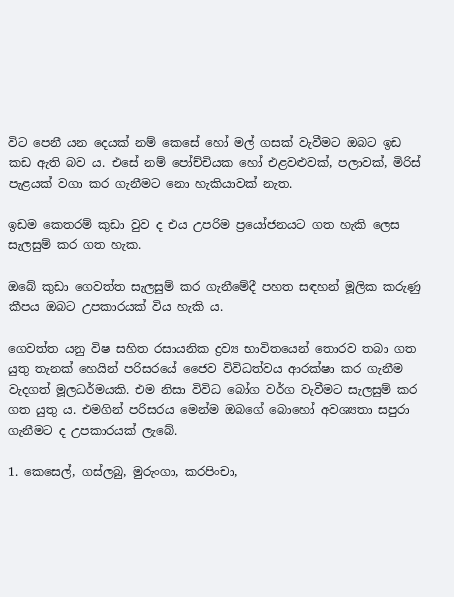විට පෙනී යන දෙයක් නම් කෙසේ හෝ මල් ගසක් වැවීමට ඔබට ඉඩ කඩ ඇති බව ය. එසේ නම් පෝච්චියක හෝ එළවළුවක්, පලාවක්, මිරිස් පැළයක් වගා කර ගැනීමට නො හැකියාවක් නැත.

ඉඩම කෙතරම් කුඩා වුව ද එය උපරිම ප්‍රයෝජනයට ගත හැකි ලෙස සැලසුම් කර ගත හැක.

ඔබේ කුඩා ගෙවත්ත සැලසුම් කර ගැනීමේදී පහත සඳහන් මූලික කරුණු කීපය ඔබට උපකාරයක් විය හැකි ය.

ගෙවත්ත යනු විෂ සහිත රසායනික ද්‍රව්‍ය භාවිතයෙන් තොරව තබා ගත යුතු තැනක් හෙයින් පරිසරයේ ජෛව විවිධත්වය ආරක්ෂා කර ගැනීම වැදගත් මූලධර්මයකි. එම නිසා විවිධ බෝග වර්ග වැවීමට සැලසුම් කර ගත යුතු ය. එමගින් පරිසරය මෙන්ම ඔබගේ බොහෝ අවශ්‍යතා සපුරා ගැනීමට ද උපකාරයක් ලැබේ.

1. කෙසෙල්, ගස්ලබු, මුරුංගා, කරපිංචා,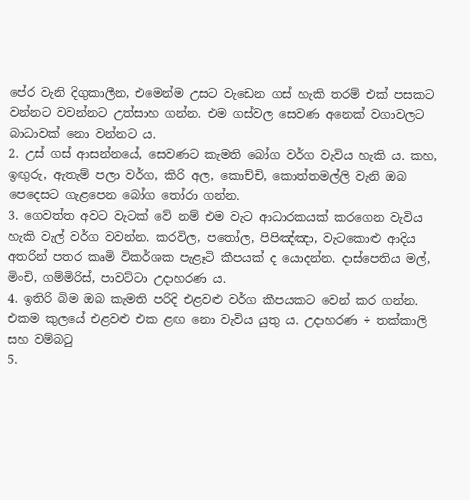පේර වැනි දිගුකාලීන, එමෙන්ම උසට වැඩෙන ගස් හැකි තරම් එක් පසකට වන්නට වවන්නට උත්සාහ ගන්න. එම ගස්වල සෙවණ අනෙක් වගාවලට බාධාවක් නො වන්නට ය.
2. උස් ගස් ආසන්නයේ, සෙවණට කැමති බෝග වර්ග වැවිය හැකි ය. කහ, ඉඟුරු, ඇතැම් පලා වර්ග, කිරි අල, කොච්චි, කොත්තමල්ලි වැනි ඔබ පෙදෙසට ගැළපෙන බෝග තෝරා ගන්න.
3. ගෙවත්ත අවට වැටක් වේ නම් එම වැට ආධාරකයක් කරගෙන වැවිය හැකි වැල් වර්ග වවන්න. කරවිල, පතෝල, පිපිඤ්ඤා, වැටකොළු ආදිය අතරින් පතර කෘමි විකර්ශක පැළෑටි කීපයක් ද යොදන්න. දාස්පෙතිය මල්, මිංචි, ගම්මිරිස්, පාවට්ටා උදාහරණ ය.
4. ඉතිරි බිම ඔබ කැමති පරිදි එළවළු වර්ග කීපයකට වෙන් කර ගන්න. එකම කුලයේ එළවළු එක ළඟ නො වැවිය යුතු ය. උදාහරණ ÷ තක්කාලි සහ වම්බටු
5.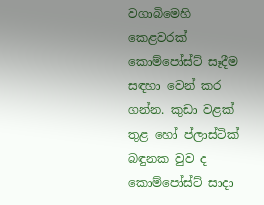වගාබිමෙහි කෙළවරක් කොම්පෝස්ට් සෑදීම සඳහා වෙන් කර ගන්න. කුඩා වළක් තුළ හෝ ප්ලාස්ටික් බඳුනක වුව ද කොම්පෝස්ට් සාදා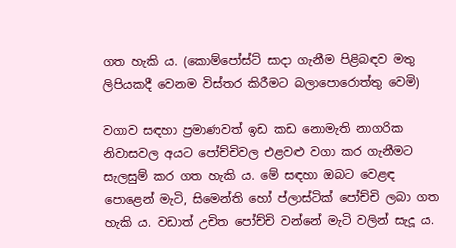ගත හැකි ය. (කොම්පෝස්ට් සාදා ගැනීම පිළිබඳව මතු ලිපියකදී වෙනම විස්තර කිරීමට බලාපොරොත්තු වෙමි)

වගාව සඳහා ප්‍රමාණවත් ඉඩ කඩ නොමැති නාගරික නිවාසවල අයට පෝච්චිවල එළවළු වගා කර ගැනීමට සැලසුම් කර ගත හැකි ය. මේ සඳහා ඔබට වෙළඳ පොළෙන් මැටි, සිමෙන්ති හෝ ප්ලාස්ටික් පෝච්චි ලබා ගත හැකි ය. වඩාත් උචිත පෝච්චි වන්නේ මැටි වලින් සැදූ ය.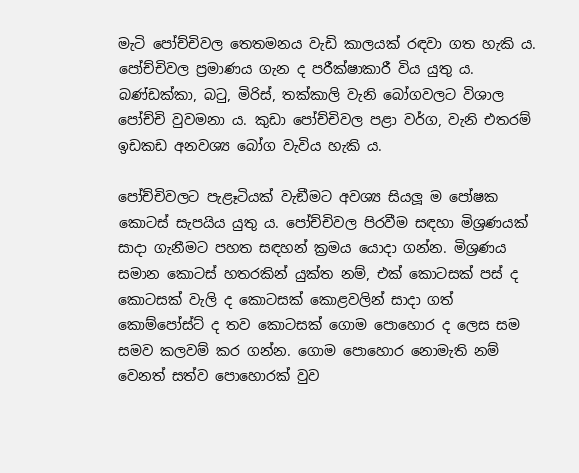මැටි පෝච්චිවල තෙතමනය වැඩි කාලයක් රඳවා ගත හැකි ය.
පෝච්චිවල ප්‍රමාණය ගැන ද පරීක්ෂාකාරී විය යුතු ය. බණ්ඩක්කා, බටු, මිරිස්, තක්කාලි වැනි බෝගවලට විශාල පෝච්චි වුවමනා ය. කුඩා පෝච්චිවල පළා වර්ග, වැනි එතරම් ඉඩකඩ අනවශ්‍ය බෝග වැවිය හැකි ය.

පෝච්චිවලට පැළෑටියක් වැඞීමට අවශ්‍ය සියලූ ම පෝෂක කොටස් සැපයිය යුතු ය. පෝච්චිවල පිරවීම සඳහා මිශ්‍රණයක් සාදා ගැනීමට පහත සඳහන් ක්‍රමය යොදා ගන්න. මිශ්‍රණය සමාන කොටස් හතරකින් යුක්ත නම්, එක් කොටසක් පස් ද කොටසක් වැලි ද කොටසක් කොළවලින් සාදා ගත් කොම්පෝස්ට් ද තව කොටසක් ගොම පොහොර ද ලෙස සම සමව කලවම් කර ගන්න. ගොම පොහොර නොමැති නම් වෙනත් සත්ව පොහොරක් වුව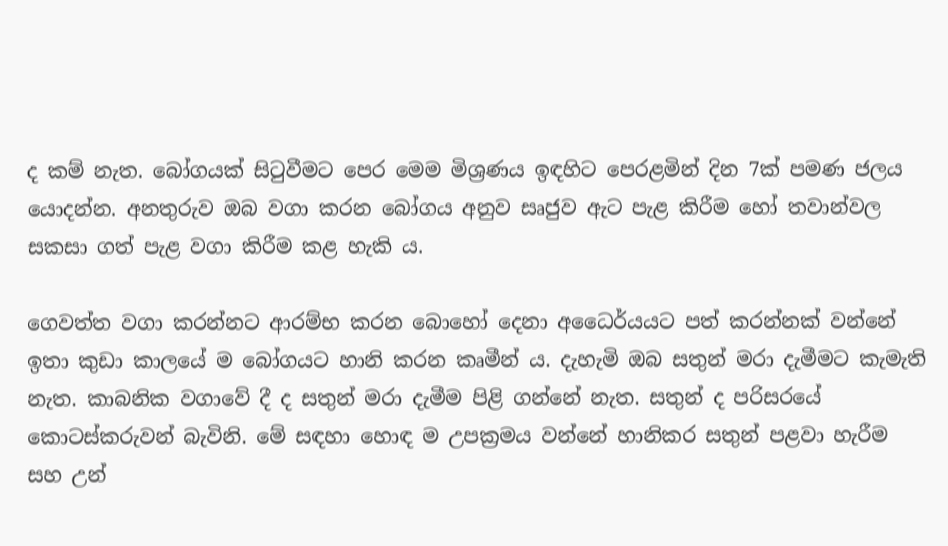ද කම් නැත. බෝගයක් සිටුවීමට පෙර මෙම මිශ්‍රණය ඉඳහිට පෙරළමින් දින 7ක් පමණ ජලය යොදන්න. අනතුරුව ඔබ වගා කරන බෝගය අනුව සෘජුව ඇට පැළ කිරීම හෝ තවාන්වල සකසා ගත් පැළ වගා කිරීම කළ හැකි ය.

ගෙවත්ත වගා කරන්නට ආරම්භ කරන බොහෝ දෙනා අධෛර්යයට පත් කරන්නක් වන්නේ ඉතා කුඩා කාලයේ ම බෝගයට හානි කරන කෘමීන් ය. දැහැමි ඔබ සතුන් මරා දැමීමට කැමැති නැත. කාබනික වගාවේ දී ද සතුන් මරා දැමීම පිළි ගන්නේ නැත. සතුන් ද පරිසරයේ කොටස්කරුවන් බැවිනි. මේ සඳහා හොඳ ම උපක්‍රමය වන්නේ හානිකර සතුන් පළවා හැරීම සහ උන්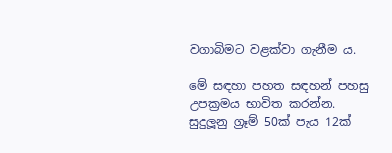වගාබිමට වළක්වා ගැනීම ය.

මේ සඳහා පහත සඳහන් පහසු උපක්‍රමය භාවිත කරන්න. සුදුලූනු ග්‍රෑම් 50ක් පැය 12ක්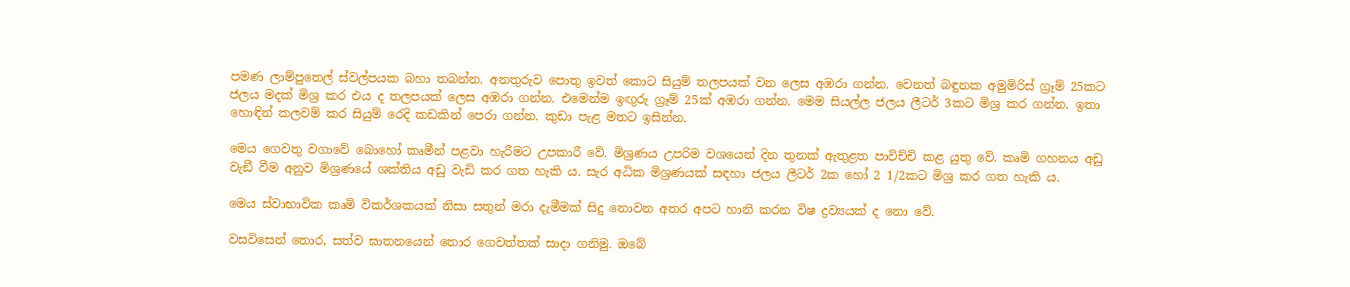පමණ ලාම්පුතෙල් ස්වල්පයක බහා තබන්න. අනතුරුව පොතු ඉවත් කොට සියුම් තලපයක් වන ලෙස අඹරා ගන්න. වෙනත් බඳුනක අමුමිරිස් ග්‍රෑම් 25කට ජලය මදක් මිශ්‍ර කර එය ද තලපයක් ලෙස අඹරා ගන්න. එමෙන්ම ඉඟුරු ග්‍රෑම් 25ක් අඹරා ගන්න. මෙම සියල්ල ජලය ලීටර් 3කට මිශ්‍ර කර ගන්න. ඉතා හොඳින් කලවම් කර සියුම් රෙදි කඩකින් පෙරා ගන්න. කුඩා පැළ මතට ඉසින්න.

මෙය ගෙවතු වගාවේ බොහෝ කෘමීන් පළවා හැරීමට උපකාරී වේ. මිශ්‍රණය උපරිම වශයෙන් දින තුනක් ඇතුළත පාවිච්චි කළ යුතු වේ. කෘමි ගහනය අඩු වැඞී වීම අනුව මිශ්‍රණයේ ශක්තිය අඩු වැඩි කර ගත හැකි ය. සැර අධික මිශ්‍රණයක් සඳහා ජලය ලීටර් 2ක හෝ 2 1/2කට මිශ්‍ර කර ගත හැකි ය.

මෙය ස්වාභාවික කෘමි විකර්ශකයක් නිසා සතුන් මරා දැමීමක් සිදු නොවන අතර අපට හානි කරන විෂ ද්‍රව්‍යයක් ද නො වේ.

වසවිසෙන් තොර, සත්ව ඝාතනයෙන් තොර ගෙවත්තක් සාදා ගනිමු. ඔබේ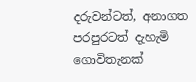දරුවන්ටත්, අනාගත පරපුරටත් දැහැමි ගොවිතැනක්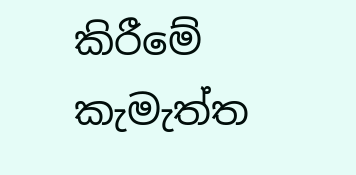කිරීමේ කැමැත්ත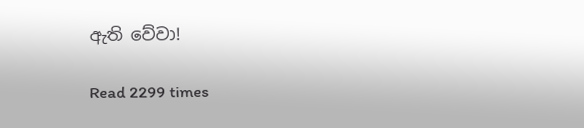ඇති වේවා!

Read 2299 times